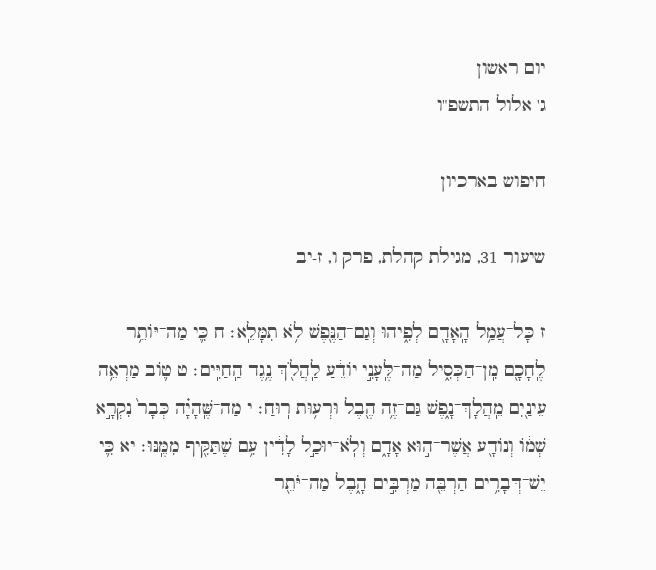יום ראשון
ג' אלול התשפ"ו

חיפוש בארכיון

שיעור 31, מגילת קהלת, פרק ו, ז-יב

ז כָּל־עֲמַ֥ל הָֽאָדָ֖ם לְפִ֑יהוּ וְגַם־הַנֶּ֖פֶשׁ לֹ֥א תִמָּלֵֽא׃ ח כִּ֛י מַה־יּוֹתֵ֥ר לֶֽחָכָ֖ם מִֽן־הַכְּסִ֑יל מַה־לֶּֽעָנִ֣י יוֹדֵ֔עַ לַֽהֲלֹ֖ךְ נֶ֥גֶד הַֽחַיִּֽים׃ ט ט֛וֹב מַרְאֵ֥ה עֵינַ֖יִם מֵֽהֲלָךְ־נָ֑פֶשׁ גַּם־זֶ֥ה הֶ֖בֶל וּרְע֥וּת רֽוּחַ׃ י מַה־שֶּֽׁהָיָ֗ה כְּבָר֙ נִקְרָ֣א שְׁמ֔וֹ וְנוֹדָ֖ע אֲשֶׁר־ה֣וּא אָדָ֑ם וְלֹֽא־יוּכַ֣ל לָדִ֔ין עִ֥ם שֶׁתַּקִּ֖יף מִמֶּֽנּוּ׃ יא כִּ֛י יֵשׁ־דְּבָרִ֥ים הַרְבֵּ֖ה מַרְבִּ֣ים הָ֑בֶל מַה־יֹּתֵ֖ר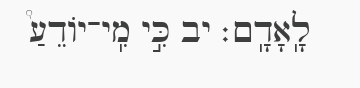לָֽאָדָֽם׃ יב כִּ֣י מִֽי־יוֹדֵעַ֩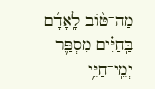מַה־טּ֨וֹב לָֽאָדָ֜ם בַּֽחַיִּ֗ים מִסְפַּ֛ר יְמֵֽי־חַיֵּ֥י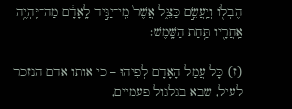הֶבְל֖וֹ וְיַֽעֲשֵׂ֣ם כַּצֵּ֑ל אֲשֶׁר֙ מִֽי־יַגִּ֣יד לָֽאָדָ֔ם מַה־יִּֽהְיֶ֥ה אַֽחֲרָ֖יו תַּ֥חַת הַשָּֽׁמֶשׁ׃

(ז) כָּל עֲמַל הָאָדָם לְפִיהוּ – כי אותו אדם הנזכר לעיל, שבא בגלגול פעמיים,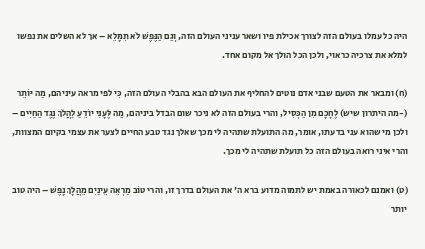היה כל עמלו בעולם הזה לצורך אכילת פיו ושאר עניני העולם הזה, וְגַם הַנֶּפֶשׁ לֹא תִמָּלֵא – אך לא השלים את נפשו למלא את צרכיה כראוי, ולכן הכל הולך אל מקום אחד.

(ח) ומבאר את הטעם שבני אדם נוטים להחליף את העולם הבא בהבלי העולם הזה, כִּי לפי מראה עיניהם, מַה יּוֹתֵר (-מה היתרון שיש) לֶחָכָם מִן הַכְּסִיל, והרי בעולם הזה לא ניכר שום הבדל ביניהם, מַה לֶּעָנִי יוֹדֵעַ לַהֲלֹךְ נֶגֶד הַחַיִּים – ולכן מי שהוא עני בדעתו, אומר, מה התועלת שתהיה לי מכך שאלך נגד טבע החיים לצער את עצמי בקיום המצוות, והרי איני רואה בעולם הזה כל תועלת שתהיה לי מכך.

(ט) ואמנם לכאורה באמת יש לתמוה מדוע ברא ה' את העולם בדרך זו, והרי טוֹב מַרְאֵה עֵינַיִם מֵהֲלָךְ נָפֶשׁ – היה טוב יותר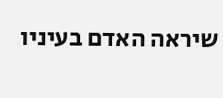שיראה האדם בעיניו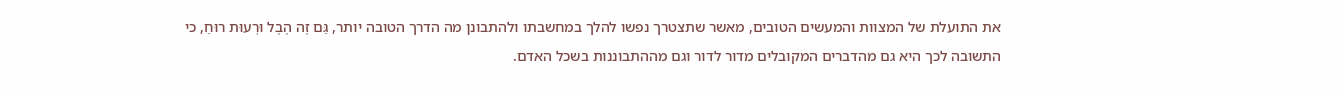את התועלת של המצוות והמעשים הטובים, מאשר שתצטרך נפשו להלך במחשבתו ולהתבונן מה הדרך הטובה יותר, גַּם זֶה הֶבֶל וּרְעוּת רוּחַ, כי התשובה לכך היא גם מהדברים המקובלים מדור לדור וגם מההתבוננות בשכל האדם.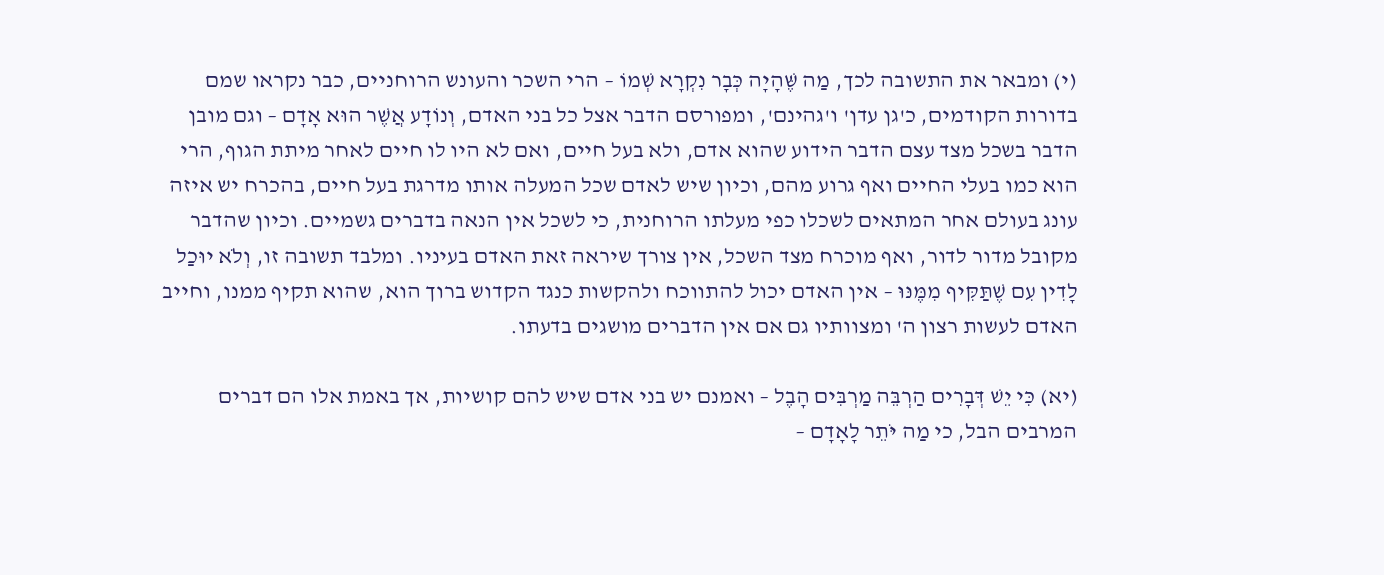(י) ומבאר את התשובה לכך, מַה שֶּׁהָיָה כְּבָר נִקְרָא שְׁמוֹ – הרי השכר והעונש הרוחניים, כבר נקראו שמם בדורות הקודמים, כ'גן עדן' ו'גהינם', ומפורסם הדבר אצל כל בני האדם, וְנוֹדָע אֲשֶׁר הוּא אָדָם – וגם מובן הדבר בשכל מצד עצם הדבר הידוע שהוא אדם, ולא בעל חיים, ואם לא היו לו חיים לאחר מיתת הגוף, הרי הוא כמו בעלי החיים ואף גרוע מהם, וכיון שיש לאדם שכל המעלה אותו מדרגת בעל חיים, בהכרח יש איזה עונג בעולם אחר המתאים לשכלו כפי מעלתו הרוחנית, כי לשכל אין הנאה בדברים גשמיים. וכיון שהדבר מקובל מדור לדור, ואף מוכרח מצד השכל, אין צורך שיראה זאת האדם בעיניו. ומלבד תשובה זו, וְלֹא יוּכַל לָדִין עִם שֶׁתַּקִּיף מִמֶּנּוּ – אין האדם יכול להתווכח ולהקשות כנגד הקדוש ברוך הוא, שהוא תקיף ממנו, וחייב האדם לעשות רצון ה' ומצוותיו גם אם אין הדברים מושגים בדעתו.

(יא) כִּי יֵשׁ דְּבָרִים הַרְבֵּה מַרְבִּים הָבֶל – ואמנם יש בני אדם שיש להם קושיות, אך באמת אלו הם דברים המרבים הבל, כי מַה יֹּתֵר לָאָדָם –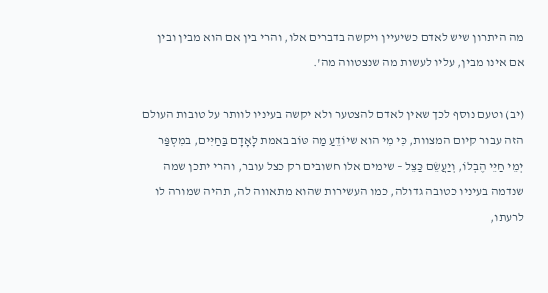מה היתרון שיש לאדם כשיעיין ויקשה בדברים אלו, והרי בין אם הוא מבין ובין אם אינו מבין, עליו לעשות מה שנצטווה מה'.

(יב) וטעם נוסף לכך שאין לאדם להצטער ולא יקשה בעיניו לוותר על טובות העולם הזה עבור קיום המצוות, כִּי מִי הוא שיוֹדֵעַ מַה טּוֹב באמת לָאָדָם בַּחַיִּים, במִסְפַּר יְמֵי חַיֵּי הֶבְלוֹ, וְיַעֲשֵׂם כַּצֵּל – שימים אלו חשובים רק כצל עובר, והרי יתכן שמה שנדמה בעיניו כטובה גדולה, כמו העשירות שהוא מתאווה לה, תהיה שמורה לו לרעתו,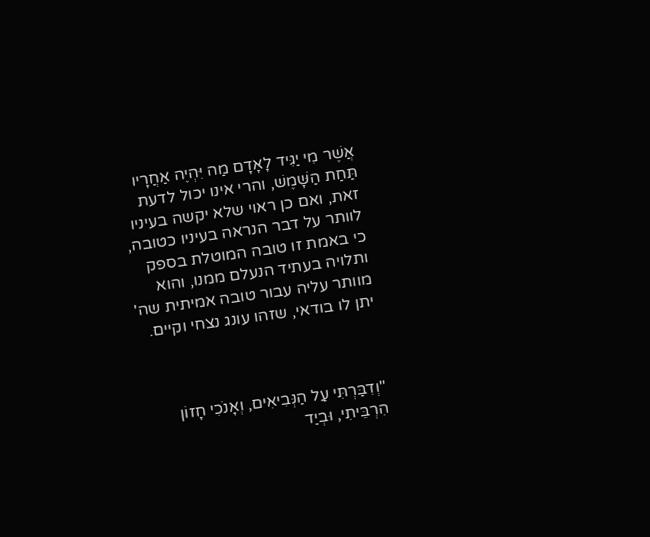אֲשֶׁר מִי יַגִּיד לָאָדָם מַה יִּהְיֶה אַחֲרָיו תַּחַת הַשָּׁמֶשׁ, והרי אינו יכול לדעת זאת, ואם כן ראוי שלא יקשה בעיניו לוותר על דבר הנראה בעיניו כטובה, כי באמת זו טובה המוטלת בספק ותלויה בעתיד הנעלם ממנו, והוא מוותר עליה עבור טובה אמיתית שה' יתן לו בודאי, שזהו עונג נצחי וקיים.



"וְדִבַּרְתִּי עַל הַנְּבִיאִים, וְאָנֹכִי חָזוֹן הִרְבֵּיתִי, וּבְיַד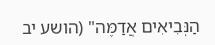הַנְּבִיאִים אֲדַמֶּה" (הושע יב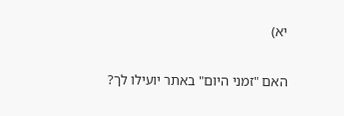יא)

האם "זמני היום" באתר יועילו לך?